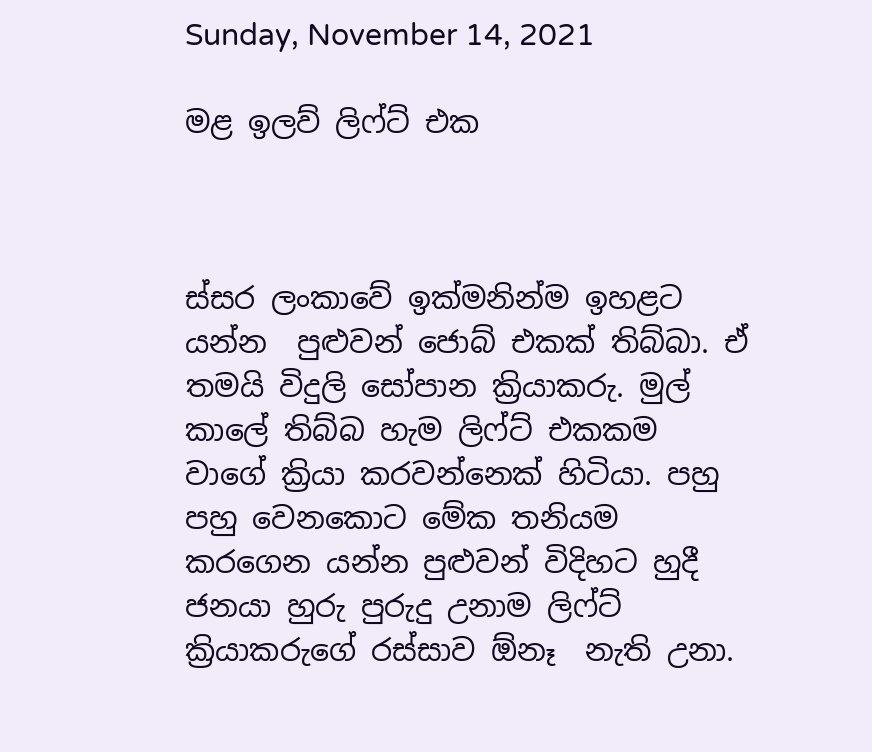Sunday, November 14, 2021

මළ ඉලව් ලිෆ්ට් එක



ස්සර ලංකාවේ ඉක්මනින්ම ඉහළට යන්න  පුළුවන් ජොබ් එකක් තිබ්බා. ඒ තමයි විදුලි සෝපාන ක්‍රියාකරු. මුල් කාලේ තිබ්බ හැම ලිෆ්ට් එකකම වාගේ ක්‍රියා කරවන්නෙක් හිටියා. පහු පහු වෙනකොට මේක තනියම කරගෙන යන්න පුළුවන් විදිහට හුදී ජනයා හුරු පුරුදු උනාම ලිෆ්ට් ක්‍රියාකරුගේ රස්සාව ඕනෑ  නැති උනා.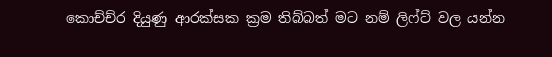කොච්ච්ර දියුණු ආරක්සක ක්‍රම තිබ්බත් මට නම් ලිෆ්ට් වල යන්න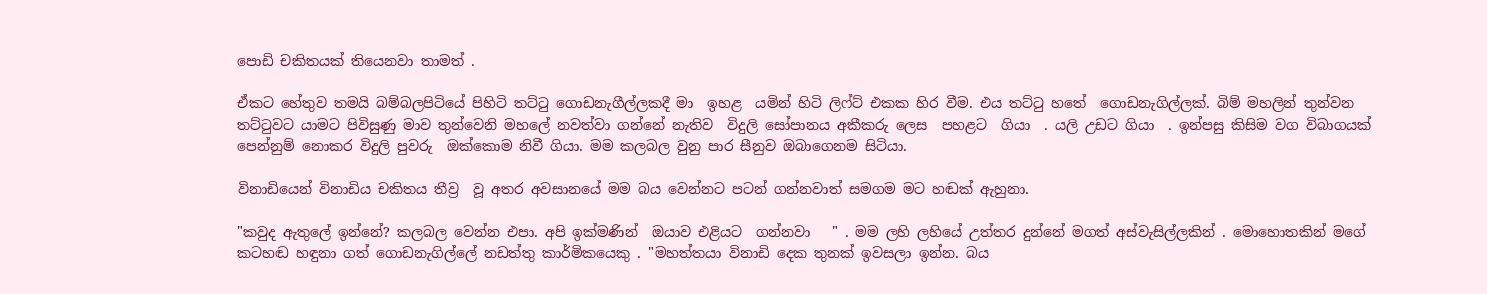පොඩි චකිතයක් තියෙනවා තාමත් .

ඒකට හේතුව තමයි බම්බලපිටියේ පිහිටි තට්ටු ගොඩනැගීල්ලකදී මා  ඉහළ  යමින් හිටි ලිෆ්ට් එකක හිර වීම. එය තට්ටු හතේ  ගොඩනැගිල්ලක්. බිම් මහලින් තුන්වන තට්ටුවට යාමට පිවිසුණු මාව තුන්වෙනි මහලේ නවත්වා ගන්නේ නැතිව  විදුලි සෝපානය අකීකරු ලෙස  පහළට  ගියා  . යලි උඩට ගියා  . ඉන්පසු කිසිම වග විබාගයක්  පෙන්නුම් නොකර විදුලි පුවරු  ඔක්කොම නිවී ගියා. මම කලබල වුනු පාර සීනුව ඔබාගෙනම සිටියා.

විනාඩියෙන් විනාඩිය චකිතය තීව්‍ර  වූ අතර අවසානයේ මම බය වෙන්නට පටන් ගන්නවාත් සමගම මට හඬක් ඇහුනා.

"කවුද ඇතුලේ ඉන්නේ? කලබල වෙන්න එපා. අපි ඉක්මණින්  ඔයාව එළියට  ගන්නවා   " . මම ලහි ලහියේ උත්තර දුන්නේ මගත් අස්වැසිල්ලකින් . මොහොතකින් මගේ කටහඬ හඳුනා ගත් ගොඩනැගිල්ලේ නඩත්තු කාර්මිකයෙකු . "මහත්තයා විනාඩි දෙක තුනක් ඉවසලා ඉන්න. බය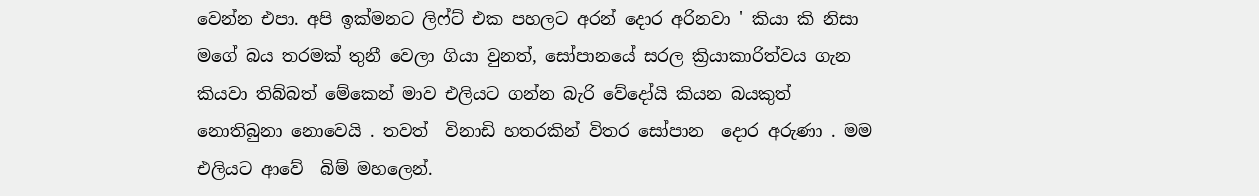වෙන්න එපා. අපි ඉක්මනට ලිෆ්ට් එක පහලට අරන් දොර අරිනවා ' කියා කි නිසා  මගේ බය තරමක් තුනී වෙලා ගියා වුනත්, සෝපානයේ සරල ක්‍රියාකාරිත්වය ගැන කියවා තිබ්බත් මේකෙන් මාව එලියට ගන්න බැරි වේදෝයි කියන බයකුත්  නොතිබුනා නොවෙයි . තවත්  විනාඩි හතරකින් විතර සෝපාන  දොර අරුණා . මම එලියට ආවේ  බිම් මහලෙන්.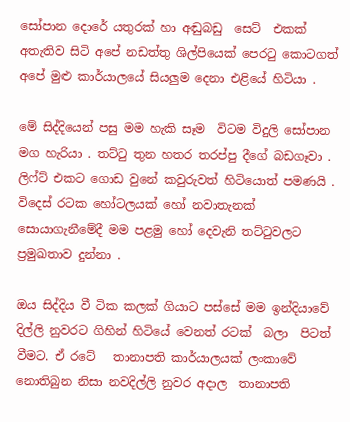සෝපාන දොරේ යතුරක් හා අඬුබඩු  සෙට්  එකක් අතැතිව සිටි අපේ නඩත්තු ශිල්පියෙක් පෙරටු කොටගත්  අපේ මුළු කාර්යාලයේ සියලුම දෙනා එළියේ හිටියා .

මේ සිද්දියෙන් පසු මම හැකි සෑම  විටම විදුලි සෝපාන මග හැරියා . තට්ටු තුන හතර තරප්පු දීගේ බඩගෑවා . ලිෆ්ට් එකට ගොඩ වුනේ කවුරුවත් හිටියොත් පමණයි . විදෙස් රටක හෝටලයක් හෝ නවාතැනක් සොයාගැනීමේදී මම පළමු හෝ දෙවැනි තට්ටුවලට ප්‍රමුඛතාව දුන්නා .

ඔය සිද්දිය වී ටික කලක් ගියාට පස්සේ මම ඉන්දියාවේ දිල්ලි නුවරට ගිහින් හිටියේ වෙනත් රටක්  බලා  පිටත් වීමට. ඒ රටේ   තානාපති කාර්යාලයක් ලංකාවේ   නොතිබුන නිසා නවදිල්ලි නුවර අදාල  තානාපති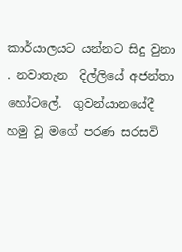කාර්යාලයට යන්නට සිදු වුනා . නවාතැන  දිල්ලියේ අජන්තා හෝටලේ.  ගුවන්යානයේදී හමු වූ මගේ පරණ සරසවි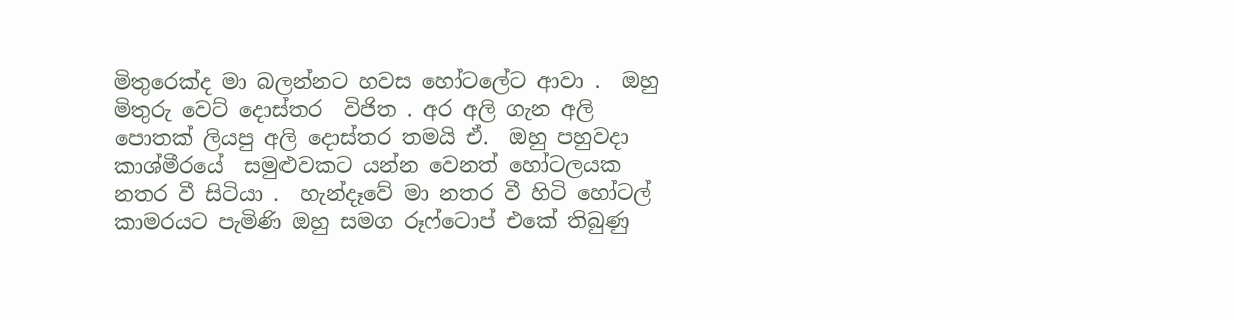මිතුරෙක්ද මා බලන්නට හවස හෝටලේට ආවා .  ඔහු මිතුරු වෙට් දොස්තර  විජිත . අර අලි ගැන අලි පොතක් ලියපු අලි දොස්තර තමයි ඒ.  ඔහු පහුවදා කාශ්මීරයේ  සමුළුවකට යන්න වෙනත් හෝටලයක නතර වී සිටියා .  හැන්දෑවේ මා නතර වී හිටි හෝටල් කාමරයට පැමිණි ඔහු සමග රූෆ්ටොප් එකේ තිබුණු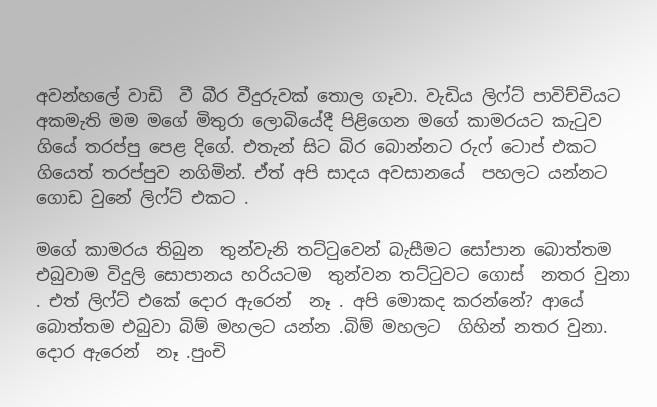අවන්හලේ වාඩි  වී බීර වීදුරුවක් තොල ගෑවා. වැඩිය ලිෆ්ට් පාවිච්චියට අකමැති මම මගේ මිතුරා ලොබියේදී පිළිගෙන මගේ කාමරයට කැටුව  ගියේ තරප්පු පෙළ දිගේ. එතැන් සිට බිර බොන්නට රුෆ් ටොප් එකට ගියෙත් තරප්පුව නගිමින්. ඒත් අපි සාදය අවසානයේ  පහලට යන්නට ගොඩ වුනේ ලිෆ්ට් එකට .

මගේ කාමරය තිබුන  තුන්වැනි තට්ටුවෙන් බැසීමට සෝපාන බොත්තම එබුවාම විදුලි සොපානය හරියටම  තුන්වන තට්ටුවට ගොස්  නතර වුනා . එත් ලිෆ්ට් එකේ දොර ඇරෙන්  නෑ . අපි මොකද කරන්නේ? ආයේ බොත්තම එබුවා බිම් මහලට යන්න .බිම් මහලට  ගිහින් නතර වුනා. දොර ඇරෙන්  නෑ .පුංචි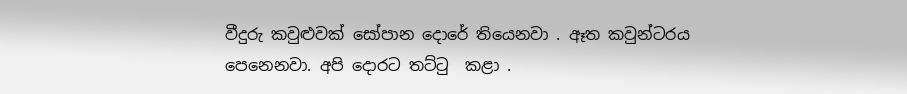වීදුරු කවුළුවක් සෝපාන දොරේ තියෙනවා . ඈත කවුන්ටරය පෙනෙනවා. අපි දොරට තට්ටු  කළා .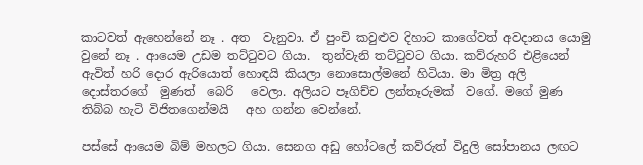කාටවත් ඇහෙන්නේ නෑ . අත  වැනුවා. ඒ පුංචි කවුළුව දිහාට කාගේවත් අවදානය යොමු වුනේ නෑ . ආයෙම උඩම තට්ටුවට ගියා.  තුන්වැනි තට්ටුවට ගියා. කව්රුහරි එළියෙන් ඇවිත් හරි දොර ඇරියොත් හොඳයි කියලා නොසොල්මනේ හිටියා. මා මිත්‍ර අලි දොස්තරගේ  මුණත්  බෙරි   වෙලා. අලියට පෑගිච්ච ලන්තෑරුමක්  වගේ. මගේ මුණ තිබ්බ හැටි විජිතගෙන්මයි   අහ ගන්න වෙන්නේ.

පස්සේ ආයෙම බිම් මහලට ගියා. සෙනග අඩු හෝටලේ කව්රුත් විදුලි සෝපානය ලඟට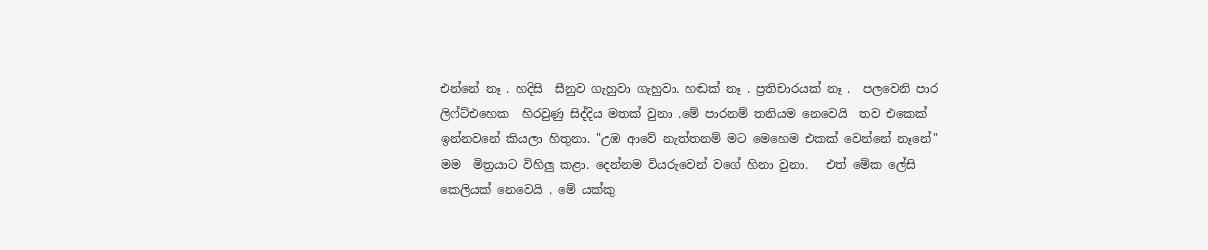එන්නේ නෑ . හදිසි  සීනුව ගැහුවා ගැහුවා. හඬක් නෑ . ප්‍රතිචාරයක් නෑ .  පලවෙනි පාර ලිෆ්ට්එහෙක  හිරවුණු සිද්දිය මතක් වුනා .මේ පාරනම් තනියම නෙවෙයි  තව එකෙක් ඉන්නවනේ කියලා හිතුනා. "උඹ ආවේ නැත්තනම් මට මෙහෙම එකක් වෙන්නේ නෑනේ" මම  මිත්‍රයාට විහිලු කළා. දෙන්නම වියරුවෙන් වගේ හිනා වුනා.   එත් මේක ලේසි කෙලියක් නෙවෙයි . මේ යක්කු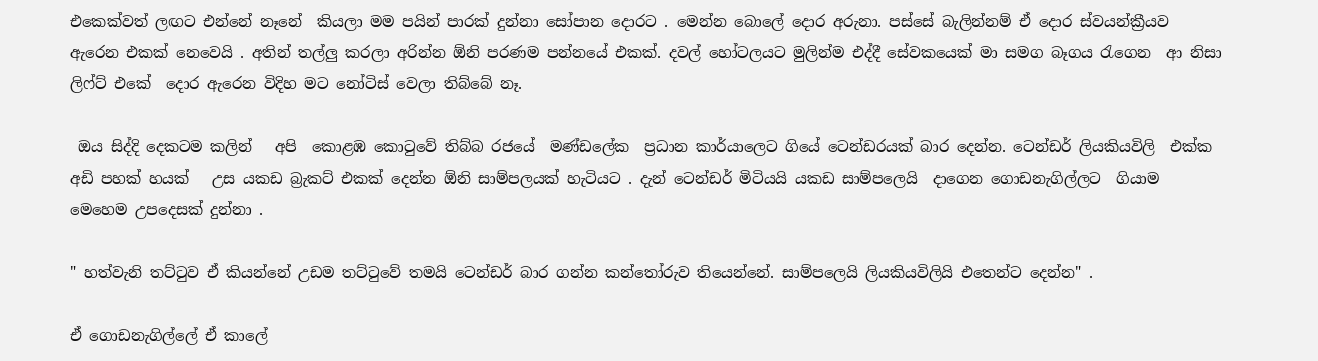එකෙක්වත් ලඟට එන්නේ නෑනේ  කියලා මම පයින් පාරක් දුන්නා සෝපාන දොරට . මෙන්න බොලේ දොර අරුනා. පස්සේ බැලින්නම් ඒ දොර ස්වයන්ක්‍රීයව ඇරෙන එකක් නෙවෙයි . අතින් තල්ලු කරලා අරින්න ඕනි පරණම පන්නයේ එකක්. දවල් හෝටලයට මුලින්ම එද්දී සේවකයෙක් මා සමග බෑගය රැගෙන  ආ නිසා ලිෆ්ට් එකේ  දොර ඇරෙන විදිහ මට නෝටිස් වෙලා තිබ්බේ නෑ.

 ඔය සිද්දි දෙකටම කලින්   අපි  කොළඹ කොටුවේ තිබ්බ රජයේ  මණ්ඩලේක  ප්‍රධාන කාර්යාලෙට ගියේ ටෙන්ඩරයක් බාර දෙන්න. ටෙන්ඩර් ලියකියවිලි  එක්ක  අඩි පහක් හයක්   උස යකඩ බ්‍රැකට් එකක් දෙන්න ඕනි සාම්පලයක් හැටියට . දැන් ටෙන්ඩර් මිටියයි යකඩ සාම්පලෙයි  දාගෙන ගොඩනැගිල්ලට  ගියාම මෙහෙම උපදෙසක් දුන්නා .

" හත්වැනි තට්ටුව ඒ කියන්නේ උඩම තට්ටුවේ තමයි ටෙන්ඩර් බාර ගන්න කන්තෝරුව තියෙන්නේ. සාම්පලෙයි ලියකියවිලියි එතෙන්ට දෙන්න" .

ඒ ගොඩනැගිල්ලේ ඒ කාලේ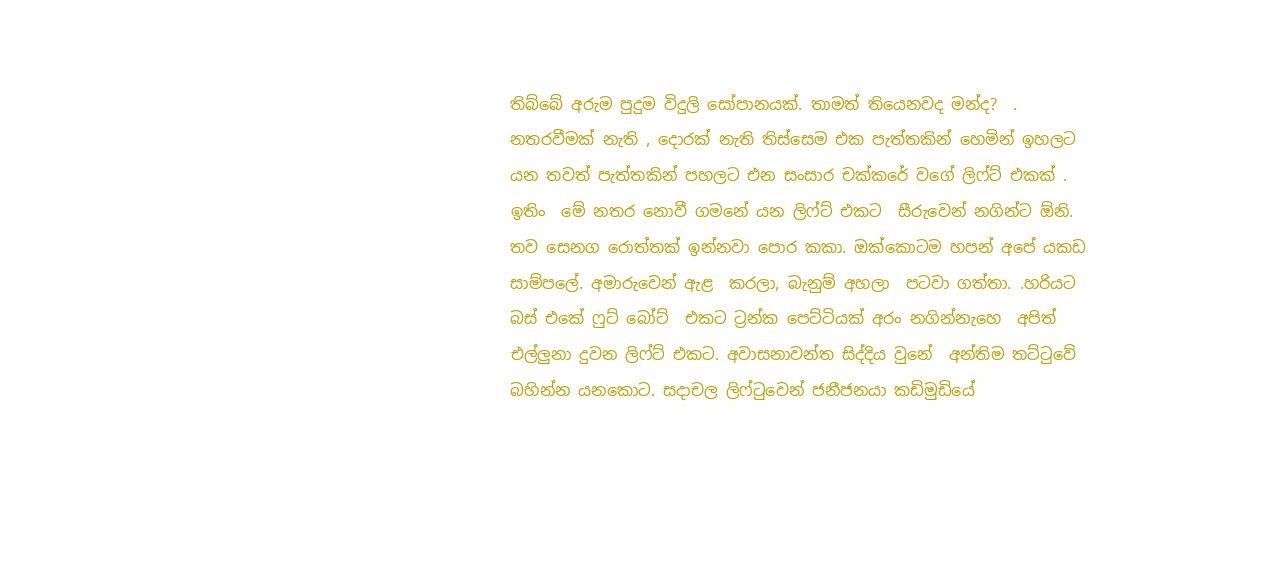තිබ්බේ අරුම පුදුම විදුලි සෝපානයක්. තාමත් තියෙනවද මන්ද?  . නතරවීමක් නැති , දොරක් නැති තිස්සෙම එක පැත්තකින් හෙමින් ඉහලට යන තවත් පැත්තකින් පහලට එන සංසාර චක්කරේ වගේ ලිෆ්ට් එකක් .   ඉතිං  මේ නතර නොවී ගමනේ යන ලිෆ්ට් එකට  සීරුවෙන් නගින්ට ඕනි. තව සෙනග රොත්තක් ඉන්නවා පොර කකා. ඔක්කොටම හපන් අපේ යකඩ සාම්පලේ. අමාරුවෙන් ඇළ  කරලා, බැනුම් අහලා  පටවා ගත්තා. .හරියට  බස් එකේ ෆුට් බෝට්  එකට ට්‍රන්ක පෙට්ටියක් අරං නගින්නැහෙ  අපිත් එල්ලුනා දුවන ලිෆ්ට් එකට. අවාසනාවන්ත සිද්දිය වුනේ  අන්තිම තට්ටුවේ බහින්න යනකොට. සදාචල ලිෆ්ටුවෙන් ජනීජනයා කඩිමුඩියේ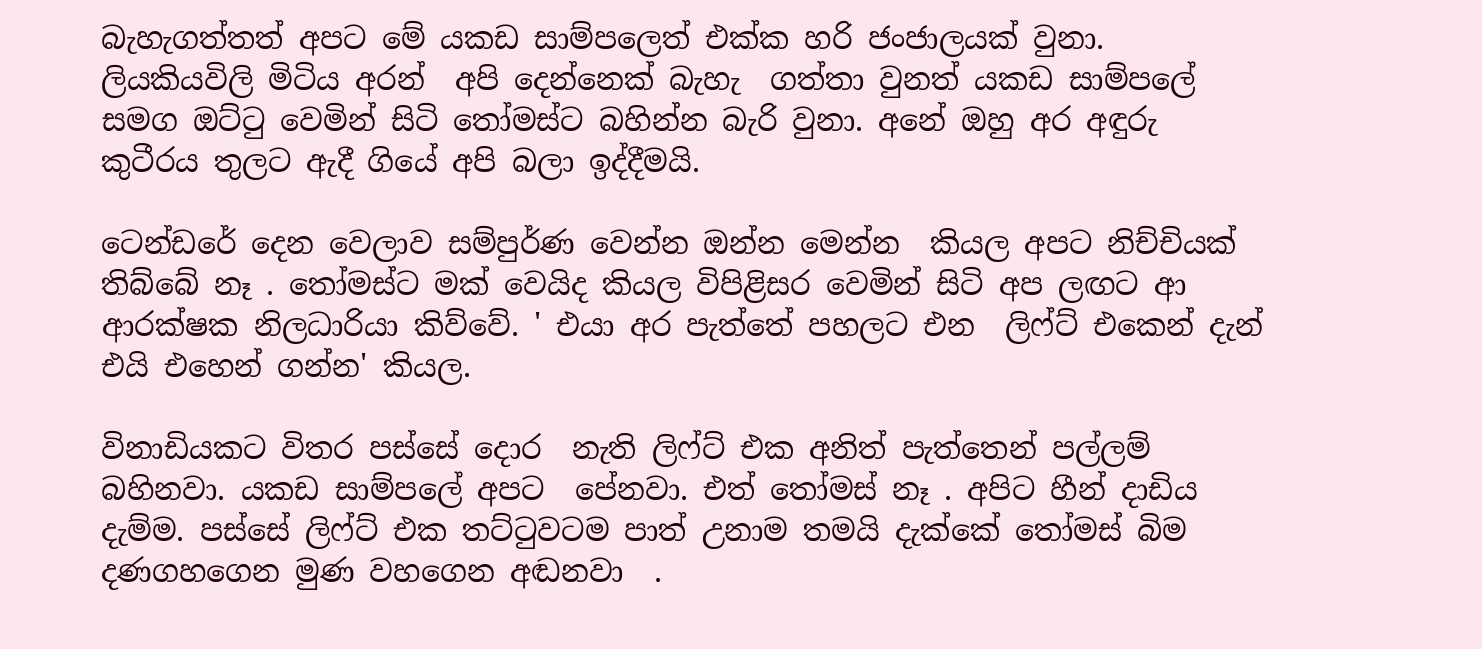බැහැගත්තත් අපට මේ යකඩ සාම්පලෙත් එක්ක හරි ජංජාලයක් වුනා.  ලියකියවිලි මිටිය අරන්  අපි දෙන්නෙක් බැහැ  ගත්තා වුනත් යකඩ සාම්පලේ සමග ඔට්ටු වෙමින් සිටි තෝමස්ට බහින්න බැරි වුනා. අනේ ඔහු අර අඳුරු කුටීරය තුලට ඇදී ගියේ අපි බලා ඉද්දීමයි.

ටෙන්ඩරේ දෙන වෙලාව සම්පුර්ණ වෙන්න ඔන්න මෙන්න  කියල අපට නිච්චියක් තිබ්බේ නෑ . තෝමස්ට මක් වෙයිද කියල විපිළිසර වෙමින් සිටි අප ලඟට ආ ආරක්ෂක නිලධාරියා කිව්වේ. ' එයා අර පැත්තේ පහලට එන  ලිෆ්ට් එකෙන් දැන් එයි එහෙන් ගන්න' කියල.

විනාඩියකට විතර පස්සේ දොර  නැති ලිෆ්ට් එක අනිත් පැත්තෙන් පල්ලම් බහිනවා. යකඩ සාම්පලේ අපට  පේනවා. එත් තෝමස් නෑ . අපිට හීන් දාඩිය දැම්ම. පස්සේ ලිෆ්ට් එක තට්ටුවටම පාත් උනාම තමයි දැක්කේ තෝමස් බිම දණගහගෙන මුණ වහගෙන අඬනවා  .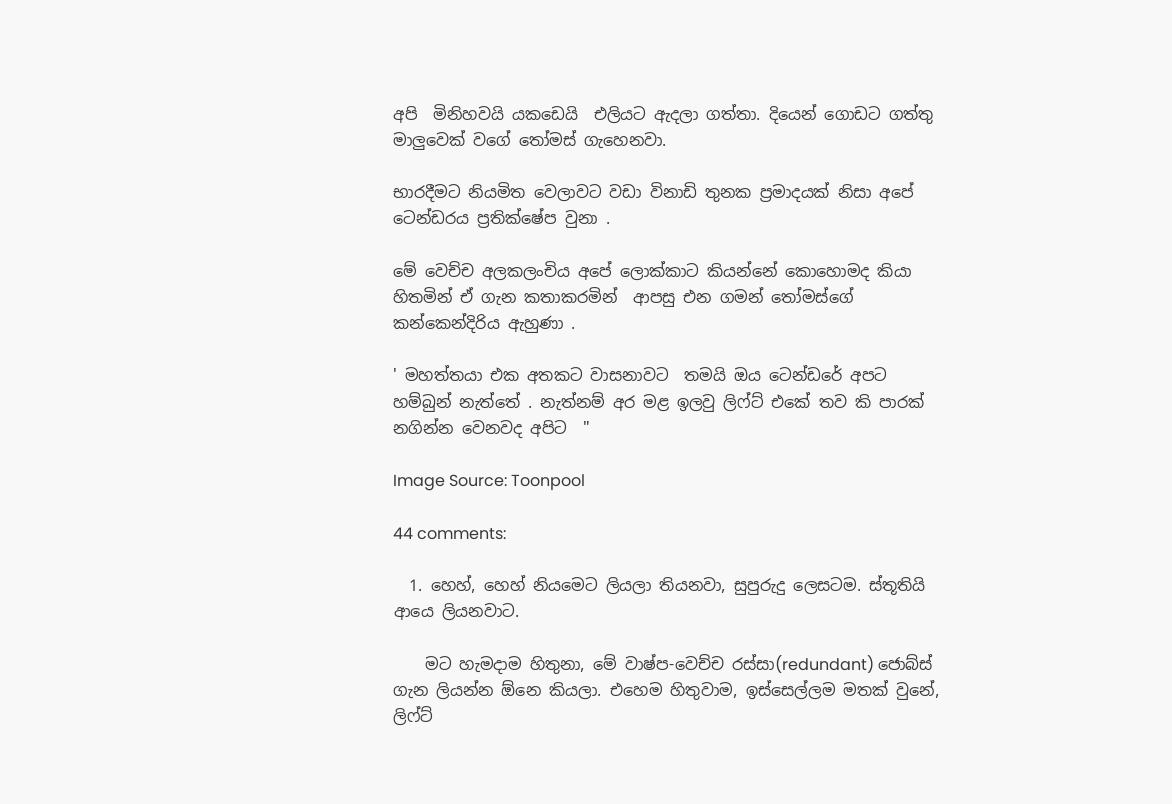අපි  මිනිහවයි යකඩෙයි  එලියට ඇදලා ගත්තා. දියෙන් ගොඩට ගත්තු මාලුවෙක් වගේ තෝමස් ගැහෙනවා.

භාරදීමට නියමිත වෙලාවට වඩා විනාඩි තුනක ප්‍රමාදයක් නිසා අපේ ටෙන්ඩරය ප්‍රතික්ෂේප වුනා .

මේ වෙච්ච අලකලංචිය අපේ ලොක්කාට කියන්නේ කොහොමද කියා හිතමින් ඒ ගැන කතාකරමින්  ආපසු එන ගමන් තෝමස්ගේ  කන්කෙන්දිරිය ඇහුණා .

' මහත්තයා එක අතකට වාසනාවට  තමයි ඔය ටෙන්ඩරේ අපට හම්බුන් නැත්තේ . නැත්නම් අර මළ ඉලවු ලිෆ්ට් එකේ තව කි පාරක් නගින්න වෙනවද අපිට  "

Image Source: Toonpool

44 comments:

  1. හෙහ්, හෙහ් නියමෙට ලියලා තියනවා, සුපුරුදු ලෙසටම. ස්තූතියි ආයෙ ලියනවාට.

    මට හැමදාම හිතුනා, මේ වාෂ්ප-වෙච්ච රස්සා(redundant) ජොබ්ස් ගැන ලියන්න ඕනෙ කියලා. එහෙම හිතුවාම, ඉස්සෙල්ලම මතක් වුනේ, ලිෆ්ට්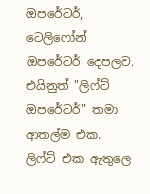ඔපරේටර්, ටෙලිෆෝන් ඔපරේටර් දෙපලව. එයිනුත් "ලිෆ්ට් ඔපරේටර්" තමා ආතල්ම එක. ලිෆ්ට් එක ඇතුලෙ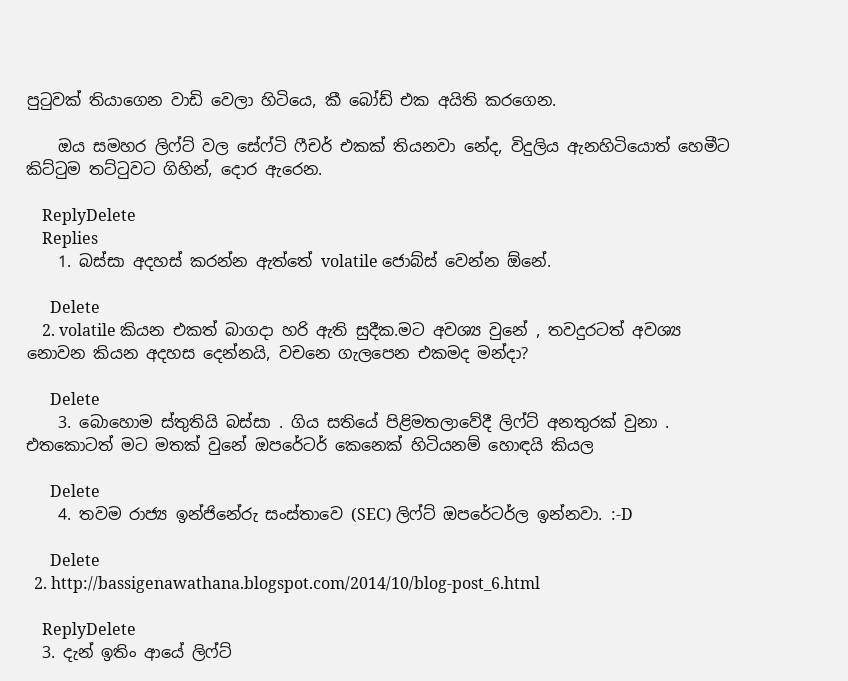පුටුවක් තියාගෙන වාඩි වෙලා හිටියෙ, කී බෝඩ් එක අයිති කරගෙන.

    ඔය සමහර ලිෆ්ට් වල සේෆ්ටි ෆීචර් එකක් තියනවා නේද, විදුලිය ඇනහිටියොත් හෙමීට කිට්ටුම තට්ටුවට ගිහින්, දොර ඇරෙන.

    ReplyDelete
    Replies
    1. බස්සා අදහස් කරන්න ඇත්තේ volatile ජොබ්ස් වෙන්න ඕනේ.

      Delete
    2. volatile කියන එකත් බාගදා හරි ඇති සුදීක.මට අවශ්‍ය වුනේ , තවදුරටත් අවශ්‍ය නොවන කියන අදහස දෙන්නයි, වචනෙ ගැලපෙන එකමද මන්දා?

      Delete
    3. බොහොම ස්තුතියි බස්සා . ගිය සතියේ පිළිමතලාවේදී ලිෆ්ට් අනතුරක් වුනා . එතකොටත් මට මතක් වුනේ ඔපරේටර් කෙනෙක් හිටියනම් හොඳයි කියල

      Delete
    4. තවම රාජ්‍ය ඉන්ජිනේරු සංස්තාවෙ (SEC) ලිෆ්ට් ඔපරේටර්ල ඉන්නවා. :-D

      Delete
  2. http://bassigenawathana.blogspot.com/2014/10/blog-post_6.html

    ReplyDelete
  3. දැන් ඉතිං ආයේ ලිෆ්ට්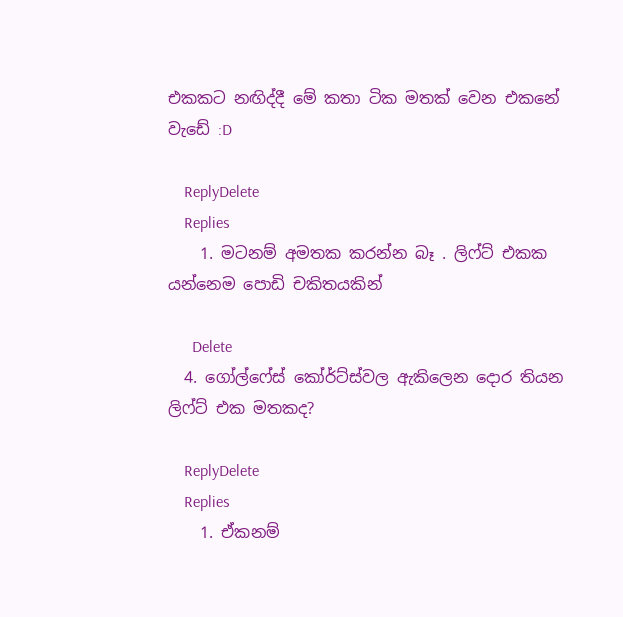එකකට නඟිද්දී මේ කතා ටික මතක් වෙන එකනේ වැඩේ :D

    ReplyDelete
    Replies
    1. මටනම් අමතක කරන්න බෑ . ලිෆ්ට් එකක යන්නෙම පොඩි චකිතයකින්

      Delete
  4. ගෝල්ෆේස් කෝර්ට්ස්වල ඇකිලෙන දොර තියන ලිෆ්ට් එක මතකද?

    ReplyDelete
    Replies
    1. ඒකනම්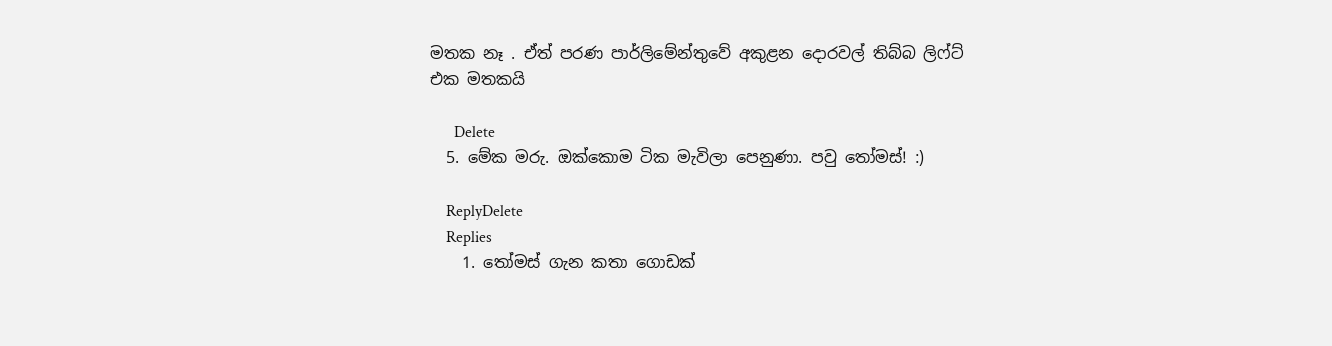මතක නෑ . ඒත් පරණ පාර්ලිමේන්තුවේ අකුළන දොරවල් තිබ්බ ලිෆ්ට් එක මතකයි

      Delete
  5. මේක මරු. ඔක්කොම ටික මැවිලා පෙනුණා. පවු තෝමස්! :)

    ReplyDelete
    Replies
    1. තෝමස් ගැන කතා ගොඩක්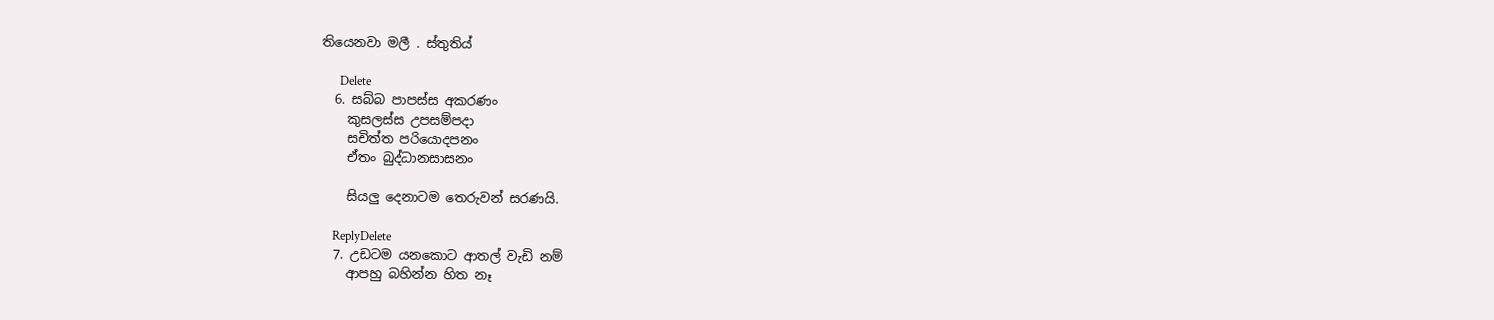තියෙනවා මලී . ස්තුතිය්

      Delete
  6. සබ්බ පාපස්‌ස අකරණං
    කුසලස්‌ස උපසම්පදා
    සචිත්ත පරියොදපනං
    ඒතං බුද්ධානසාසනං

    සියලු දෙනාටම තෙරුවන් සරණයි.

    ReplyDelete
  7. උඩටම යනකොට ආතල් වැඩි නම්
    ආපහු බහින්න හිත නෑ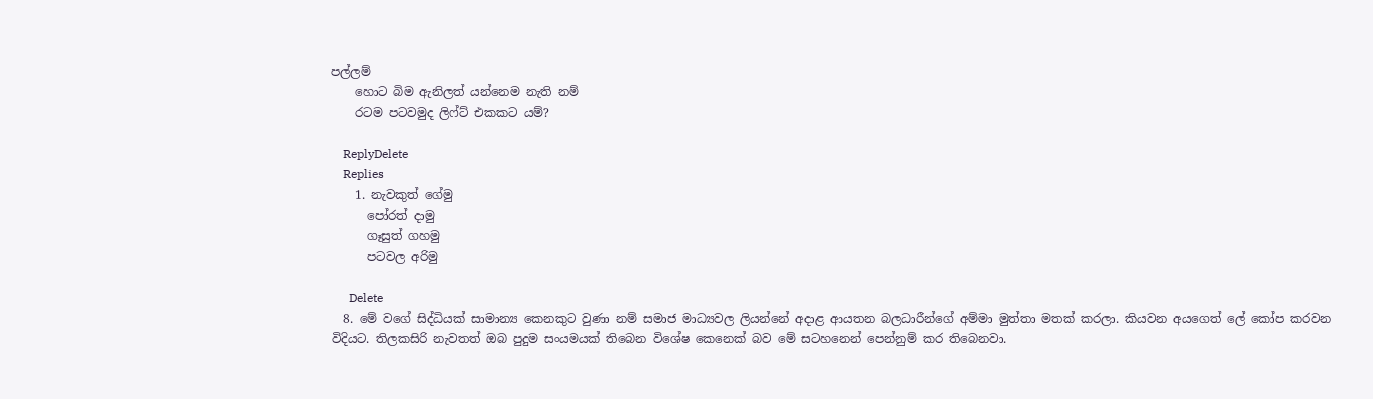පල්ලම්
    හොට බිම ඇනිලත් යන්නෙම නැති නම්
    රටම පටවමුද ලිෆ්ට් එකකට යම්?

    ReplyDelete
    Replies
    1. නැවකුත් ගේමු
      පෝරත් දාමු
      ගෑසුත් ගහමු
      පටවල අරිමු

      Delete
  8. මේ වගේ සිද්ධියක් සාමාන්‍ය කෙනකුට වුණා නම් සමාජ මාධ්‍යවල ලියන්නේ අදාළ ආයතන බලධාරීන්ගේ අම්මා මුත්තා මතක් කරලා. කියවන අයගෙත් ලේ කෝප කරවන විදියට. තිලකසිරි නැවතත් ඔබ පුදුම සංයමයක් තිබෙන විශේෂ කෙනෙක් බව මේ සටහනෙන් පෙන්නුම් කර තිබෙනවා.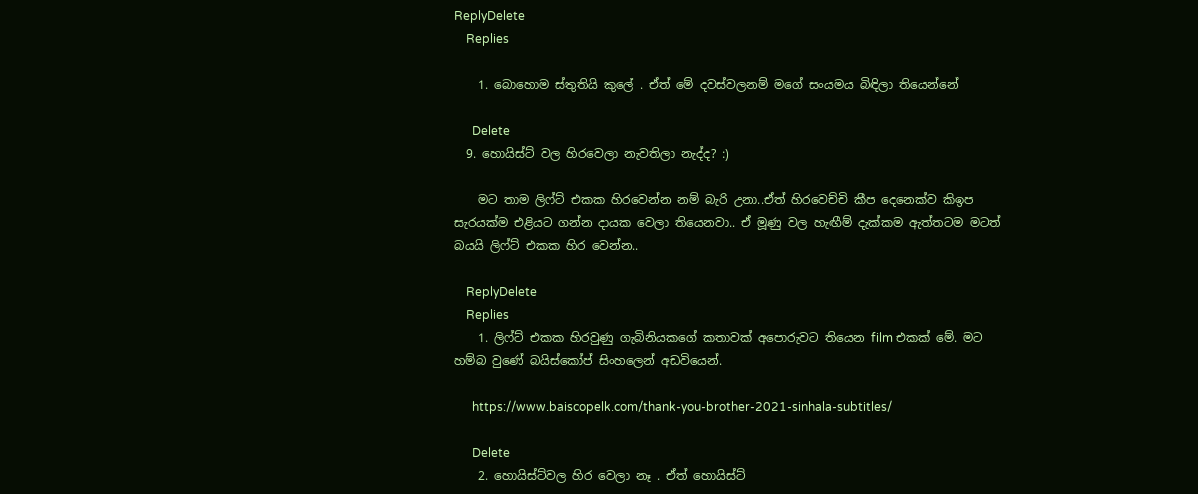ReplyDelete
    Replies

    1. බොහොම ස්තුතියි කුලේ . ඒත් මේ දවස්වලනම් මගේ සංයමය බිඳිලා තියෙන්නේ

      Delete
  9. හොයිස්ට් වල හිරවෙලා නැවතිලා නැද්ද? :)

    මට තාම ලිෆ්ට් එකක හිරවෙන්න නම් බැරි උනා..ඒත් හිරවෙච්චි කීප දෙනෙක්ව කිඉප සැරයක්ම එළියට ගන්න දායක වෙලා තියෙනවා.. ඒ මූණු වල හැඟීම් දැක්කම ඇත්තටම මටත් බයයි ලිෆ්ට් එකක හිර වෙන්න..

    ReplyDelete
    Replies
    1. ලිෆ්ට් එකක හිරවුණු ගැබිනියකගේ කතාවක් අපොරුවට තියෙන film එකක් මේ. මට හම්බ වුණේ බයිස්කෝප් සිංහලෙන් අඩවියෙන්.

      https://www.baiscopelk.com/thank-you-brother-2021-sinhala-subtitles/

      Delete
    2. හොයිස්ට්වල හිර වෙලා නෑ . ඒත් හොයිස්ට්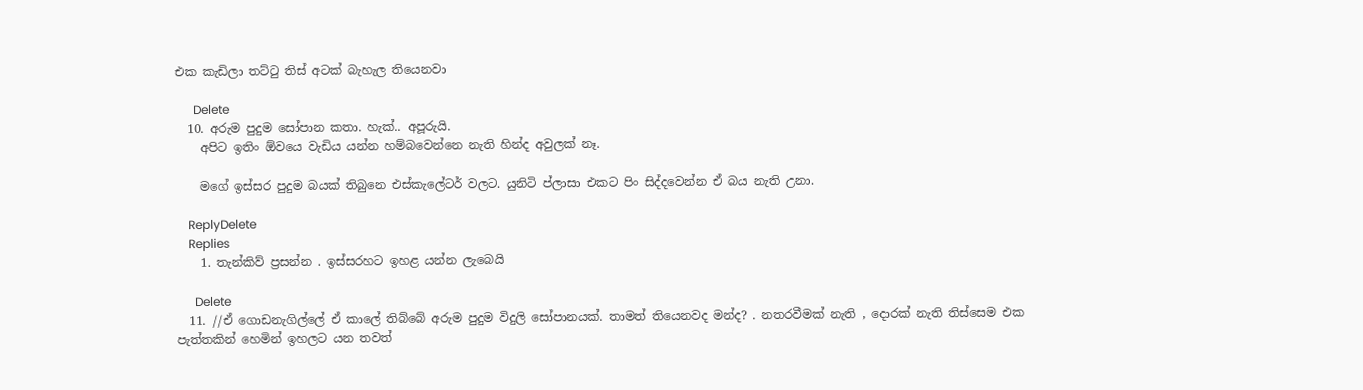එක කැඩිලා තට්ටු තිස් අටක් බැහැල තියෙනවා

      Delete
  10. අරුම පුදුම සෝපාන කතා. හැක්.. අපූරුයි.
    අපිට ඉතිං ඕවයෙ වැඩිය යන්න හම්බවෙන්නෙ නැති හින්ද අවුලක් නෑ.

    මගේ ඉස්සර පුදුම බයක් තිබුනෙ එස්කැලේටර් වලට. යුනිටි ප්ලාසා එකට පිං සිද්දවෙන්න ඒ බය නැති උනා.

    ReplyDelete
    Replies
    1. තැන්කිව් ප්‍රසන්න . ඉස්සරහට ඉහළ යන්න ලැබෙයි

      Delete
  11. //ඒ ගොඩනැගිල්ලේ ඒ කාලේ තිබ්බේ අරුම පුදුම විදුලි සෝපානයක්. තාමත් තියෙනවද මන්ද? . නතරවීමක් නැති , දොරක් නැති තිස්සෙම එක පැත්තකින් හෙමින් ඉහලට යන තවත්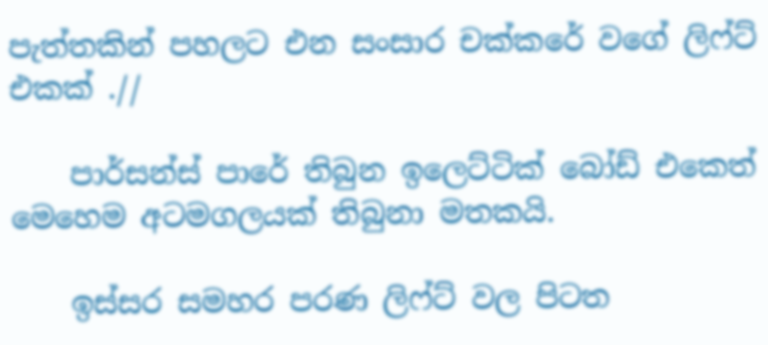පැත්තකින් පහලට එන සංසාර චක්කරේ වගේ ලිෆ්ට් එකක් .//

    පාර්සන්ස් පාරේ තිබුන ඉලෙට්ටික් බෝඩ් එකෙත් මෙහෙම අටමගලයක් තිබුනා මතකයි.

    ඉස්සර සමහර පරණ ලිෆ්ට් වල පිටත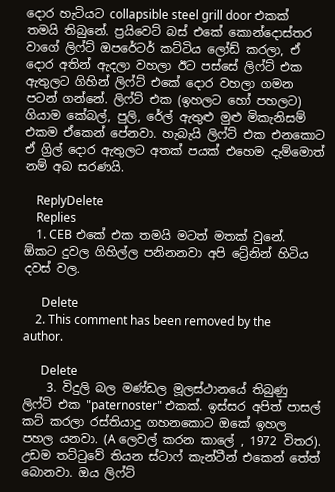දොර හැටියට collapsible steel grill door එකක් තමයි තිබුනේ. ප්‍රයිවෙට් බස් එකේ කොන්දොස්තර වාගේ ලිෆ්ට් ඔපරේටර් කට්ටිය ලෝඩ් කරලා, ඒ දොර අතින් ඇදලා වහලා ඊට පස්සේ ලිෆ්ට් එක ඇතුලට ගිහින් ලිෆ්ට් එකේ දොර වහලා ගමන පටන් ගන්නේ. ලිෆ්ට් එක (ඉහලට හෝ පහලට) ගියාම කේබල්, පුලි, රේල් ඇතුළු මුළු මිකැනිසම් එකම ඒකෙන් පේනවා. හැබැයි ලිෆ්ට් එක එනකොට ඒ ග්‍රිල් දොර ඇතුලට අතක් පයක් එහෙම දැම්මොත් නම් අබ සරණයි.

    ReplyDelete
    Replies
    1. CEB එකේ එක තමයි මටත් මතක් වුනේ. ඕකට දුවල ගිහිල්ල පනිනනවා අපි ට්‍රේනින් හිටිය දවස් වල.

      Delete
    2. This comment has been removed by the author.

      Delete
    3. විදුලි බල මණ්ඩල මූලස්ථානයේ තිබුණු ලිෆ්ට් එක "paternoster" එකක්. ඉස්සර අපිත් පාසල් කට් කරලා රස්තියාදු ගහනකොට ඔකේ ඉහල පහල යනවා. (A ලෙවල් කරන කාලේ , 1972 විතර). උඩම තට්ටුවේ තියන ස්ටාෆ් කැන්ටීන් එකෙන් තේත් බොනවා. ඔය ලිෆ්ට්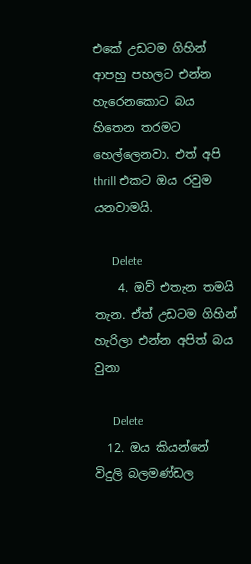එකේ උඩටම ගිහින් ආපහු පහලට එන්න හැරෙනකොට බය හිතෙන තරමට හෙල්ලෙනවා. එත් අපි thrill එකට ඔය රවුම යනවාමයි.

      Delete
    4. ඔව් එතැන තමයි තැන. ඒත් උඩටම ගිහින් හැරිලා එන්න අපිත් බය වුනා

      Delete
  12. ඔය කියන්නේ විදුලි බලමණ්ඩල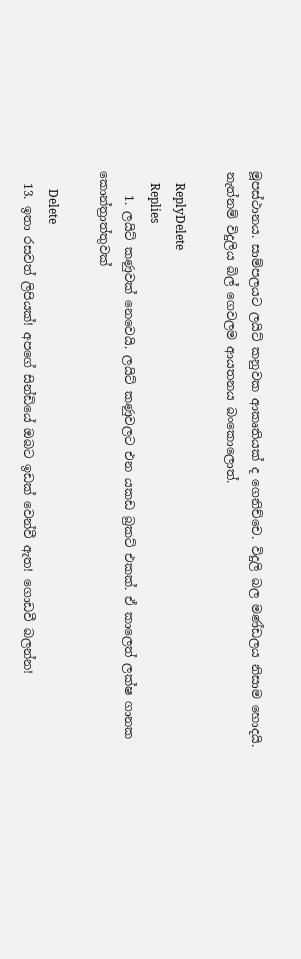මූපස්ථානය. සාම්‍පලයට ලයිට්‍ කනුවක ආකෘතියක් ද ගෙනිච්‍චෙ. විදුලි බල මණ්ඩලය නිසාම හොදයි. නැත්නම්‍ විදුලිය බිල් ගෙවලම ආයතනය බංකොලොත්.

    ReplyDelete
    Replies
    1. ලයිට් කණුවක් නෙවෙයි. ලයිට් කණුවලට එන යකඩ බ්‍රකට් එකක්. ඒ කාලෙත් ලක්ෂ ගානක කොන්ත්‍රාත්තුවක්

      Delete
  13. ඉතා රසවත් ලිපියක්! අපගේ සින්ඩියේ ඔබට ඉඩක් වෙන්වී ඇත! ගොඩවී බලන්න!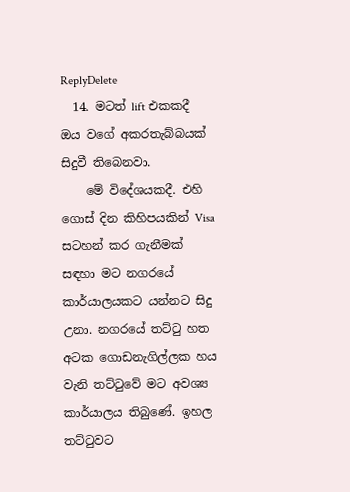ReplyDelete
  14. මටත් lift එකකදී ඔය වගේ අකරතැබ්බයක් සිදුවී තිබෙනවා.
    මේ විදේශයකදී. එහි ගොස් දින කිහිපයකින් Visa සටහන් කර ගැනීමක් සඳහා මට නගරයේ කාර්යාලයකට යන්නට සිදු උනා. නගරයේ තට්ටු හත අටක ගොඩනැගිල්ලක හය වැනි තට්ටුවේ මට අවශ්‍ය කාර්යාලය තිබුණේ. ඉහල තට්ටුවට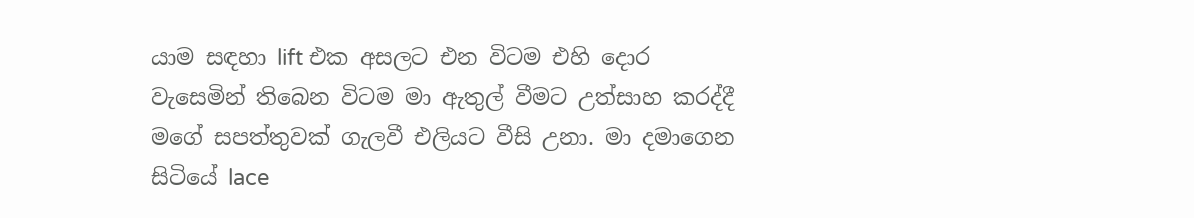යාම සඳහා lift එක අසලට එන විටම එහි දොර වැසෙමින් තිබෙන විටම මා ඇතුල් වීමට උත්සාහ කරද්දී මගේ සපත්තුවක් ගැලවී එලියට වීසි උනා. මා දමාගෙන සිටියේ lace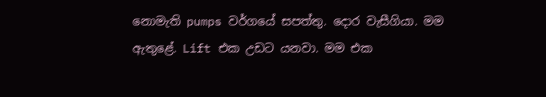නොමැති pumps වර්ගයේ සපත්තු. දොර වැසීගියා. මම ඇතුළේ. Lift එක උඩට යනවා. මම එක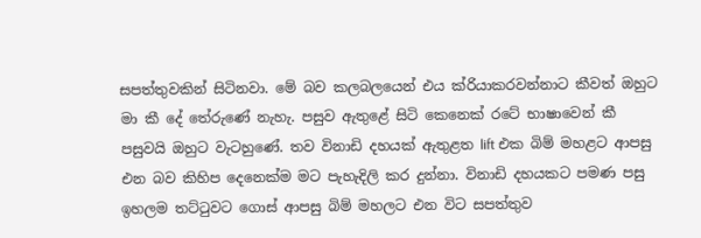සපත්තුවකින් සිටිනවා. මේ බව කලබලයෙන් එය ක්රියාකරවන්නාට කීවත් ඔහුට මා කී දේ තේරුණේ නැහැ. පසුව ඇතුළේ සිටි කෙනෙක් රටේ භාෂාවෙන් කී පසුවයි ඔහුට වැටහුණේ. තව විනාඩි දහයක් ඇතුළත lift එක බිම් මහළට ආපසු එන බව කිහිප දෙනෙක්ම මට පැහැදිලි කර දුන්නා. විනාඩි දහයකට පමණ පසු ඉහලම තට්ටුවට ගොස් ආපසු බිම් මහලට එන විට සපත්තුව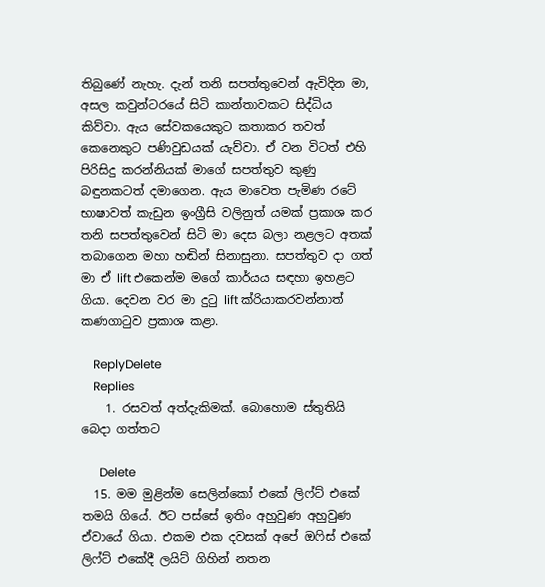තිබුණේ නැහැ. දැන් තනි සපත්තුවෙන් ඇවිදින මා, අසල කවුන්ටරයේ සිටි කාන්තාවකට සිද්ධිය කිව්වා. ඇය සේවකයෙකුට කතාකර තවත් කෙනෙකුට පණිවුඩයක් යැව්වා. ඒ වන විටත් එහි පිරිසිදු කරන්නියක් මාගේ සපත්තුව කුණු බඳුනකටත් දමාගෙන. ඇය මාවෙත පැමිණ රටේ භාෂාවත් කැඩුන ඉංග්‍රීසි වලිනුත් යමක් ප්‍රකාශ කර තනි සපත්තුවෙන් සිටි මා දෙස බලා නළලට අතක් තබාගෙන මහා හඬින් සිනාසුනා. සපත්තුව දා ගත් මා ඒ lift එකෙන්ම මගේ කාර්යය සඳහා ඉහළට ගියා. දෙවන වර මා දුටු lift ක්රියාකරවන්නාත් කණගාටුව ප්‍රකාශ කළා.

    ReplyDelete
    Replies
    1. රසවත් අත්දැකිමක්. බොහොම ස්තුතියි බෙදා ගත්තට

      Delete
  15. මම මුළින්ම සෙලින්කෝ එකේ ලිෆ්ට් එකේ තමයි ගියේ. ඊට පස්සේ ඉතිං අහුවුණ අහුවුණ ඒවායේ ගියා. එකම එක දවසක් අපේ ඔෆිස් එකේ ලිෆ්ට් එකේදී ලයිට් ගිහින් නතන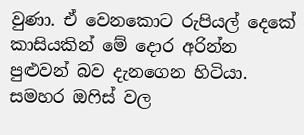වුණා. ඒ වෙනකොට රුපියල් දෙකේ කාසියකින් මේ දොර අරින්න පුළුවන් බව දැනගෙන හිටියා. සමහර ඔෆිස් වල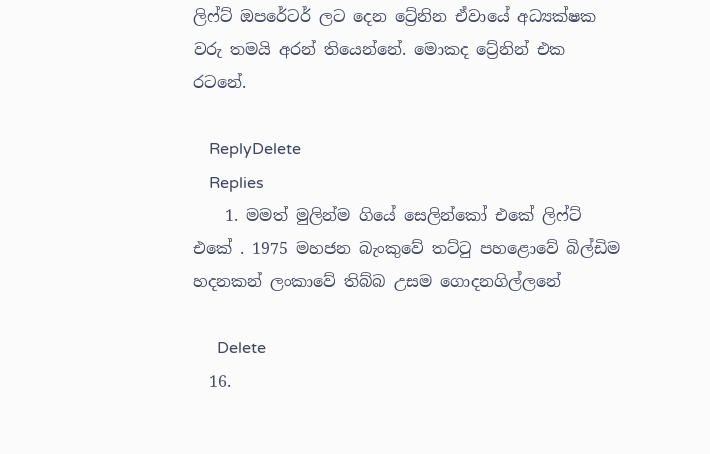ලිෆ්ට් ඔපරේටර් ලට දෙන ට්‍රේනින ඒවායේ අධ්‍යක්ෂක වරු තමයි අරන් තියෙන්නේ. මොකද ට්‍රේනින් එක රටනේ.

    ReplyDelete
    Replies
    1. මමත් මුලින්ම ගියේ සෙලින්කෝ එකේ ලිෆ්ට් එකේ . 1975 මහජන බැංකුවේ තට්ටු පහළොවේ බිල්ඩිම හදනකන් ලංකාවේ තිබ්බ උසම ගොදනගිල්ලනේ

      Delete
  16.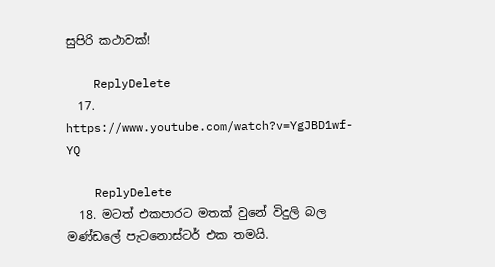සුපිරි කථාවක්!

    ReplyDelete
  17. https://www.youtube.com/watch?v=YgJBD1wf-YQ

    ReplyDelete
  18. මටත් එකපාරට මතක් වුනේ විදුලි බල මණ්ඩලේ පැටනොස්ටර් එක තමයි.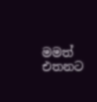මමත් එතනට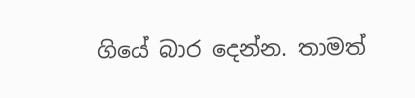ගියේ බාර ‌දෙන්න. තාමත්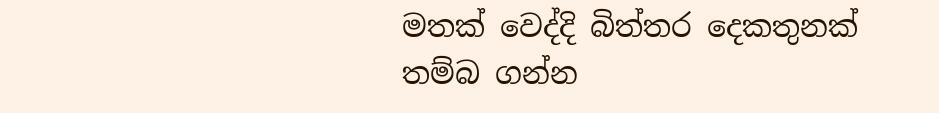මතක් ‌වෙද්දි බිත්තර ‌දෙකතුනක් තම්බ ගන්න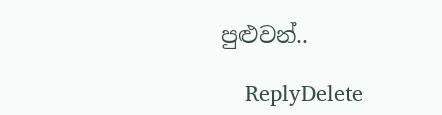පුළුවන්..

    ReplyDelete